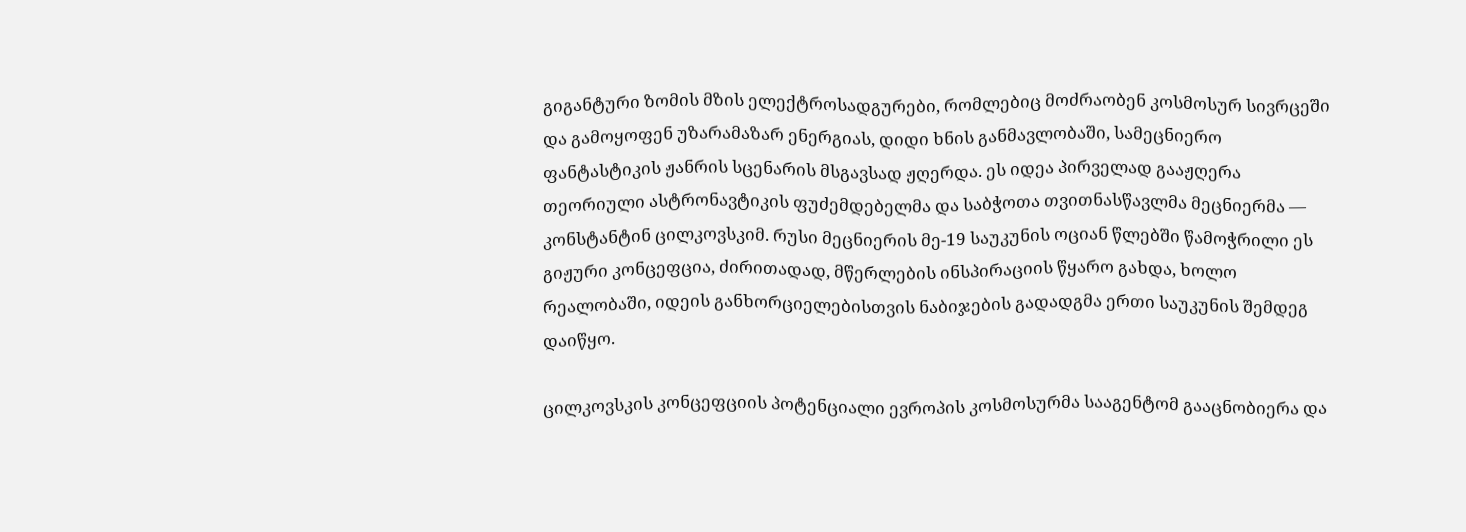გიგანტური ზომის მზის ელექტროსადგურები, რომლებიც მოძრაობენ კოსმოსურ სივრცეში და გამოყოფენ უზარამაზარ ენერგიას, დიდი ხნის განმავლობაში, სამეცნიერო ფანტასტიკის ჟანრის სცენარის მსგავსად ჟღერდა. ეს იდეა პირველად გააჟღერა თეორიული ასტრონავტიკის ფუძემდებელმა და საბჭოთა თვითნასწავლმა მეცნიერმა — კონსტანტინ ცილკოვსკიმ. რუსი მეცნიერის მე-19 საუკუნის ოციან წლებში წამოჭრილი ეს გიჟური კონცეფცია, ძირითადად, მწერლების ინსპირაციის წყარო გახდა, ხოლო რეალობაში, იდეის განხორციელებისთვის ნაბიჯების გადადგმა ერთი საუკუნის შემდეგ დაიწყო.

ცილკოვსკის კონცეფციის პოტენციალი ევროპის კოსმოსურმა სააგენტომ გააცნობიერა და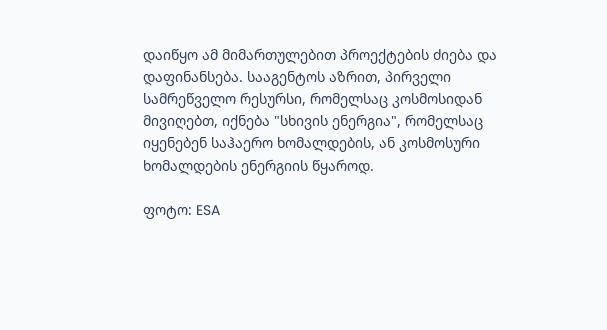დაიწყო ამ მიმართულებით პროექტების ძიება და დაფინანსება. სააგენტოს აზრით, პირველი სამრეწველო რესურსი, რომელსაც კოსმოსიდან მივიღებთ, იქნება "სხივის ენერგია", რომელსაც იყენებენ საჰაერო ხომალდების, ან კოსმოსური ხომალდების ენერგიის წყაროდ.

ფოტო: ESA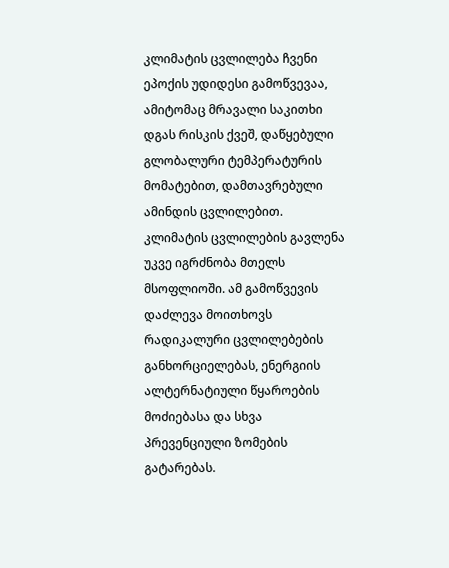კლიმატის ცვლილება ჩვენი ეპოქის უდიდესი გამოწვევაა, ამიტომაც მრავალი საკითხი დგას რისკის ქვეშ, დაწყებული გლობალური ტემპერატურის მომატებით, დამთავრებული ამინდის ცვლილებით. კლიმატის ცვლილების გავლენა უკვე იგრძნობა მთელს მსოფლიოში. ამ გამოწვევის დაძლევა მოითხოვს რადიკალური ცვლილებების განხორციელებას, ენერგიის ალტერნატიული წყაროების მოძიებასა და სხვა პრევენციული ზომების გატარებას.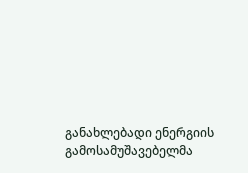განახლებადი ენერგიის გამოსამუშავებელმა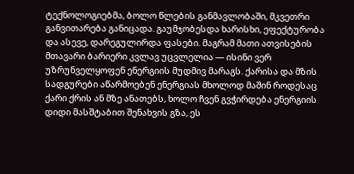ტექნოლოგიებმა, ბოლო წლების განმავლობაში, მკვეთრი განვითარება განიცადა. გაუმჯობესდა ხარისხი, ეფექტურობა და ასევე, დარეგულირდა ფასები. მაგრამ მათი ათვისების მთავარი ბარიერი კვლავ უცვლელია — ისინი ვერ უზრუნველყოფენ ენერგიის მუდმივ მარაგს. ქარისა და მზის სადგურები აწარმოებენ ენერგიას მხოლოდ მაშინ როდესაც ქარი ქრის ან მზე ანათებს, ხოლო ჩვენ გვჭირდება ენერგიის დიდი მასშტაბით შენახვის გზა, ეს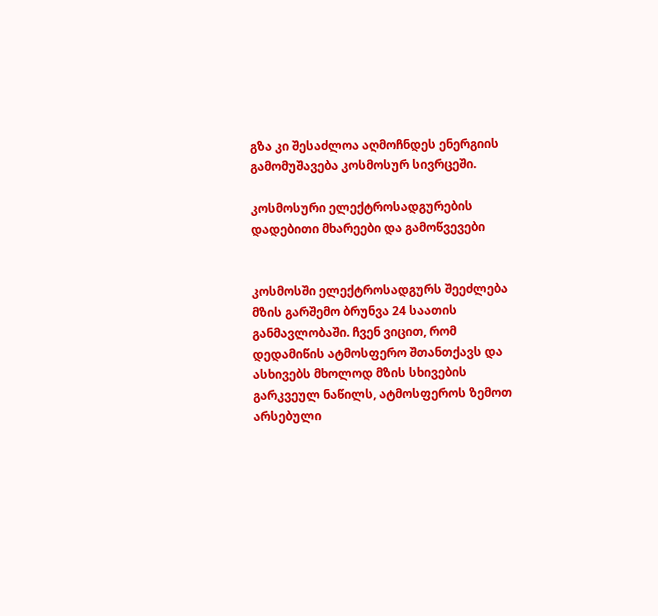გზა კი შესაძლოა აღმოჩნდეს ენერგიის გამომუშავება კოსმოსურ სივრცეში.

კოსმოსური ელექტროსადგურების დადებითი მხარეები და გამოწვევები


კოსმოსში ელექტროსადგურს შეეძლება მზის გარშემო ბრუნვა 24 საათის განმავლობაში. ჩვენ ვიცით, რომ დედამიწის ატმოსფერო შთანთქავს და ასხივებს მხოლოდ მზის სხივების გარკვეულ ნაწილს, ატმოსფეროს ზემოთ არსებული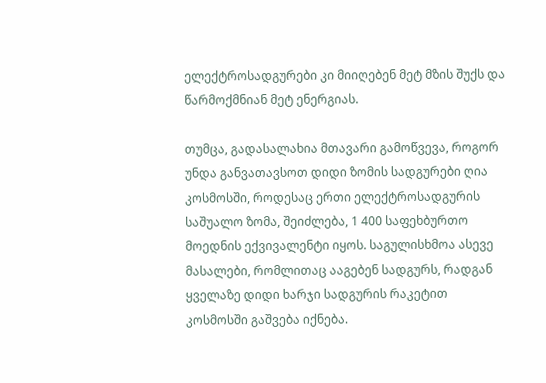ელექტროსადგურები კი მიიღებენ მეტ მზის შუქს და წარმოქმნიან მეტ ენერგიას.

თუმცა, გადასალახია მთავარი გამოწვევა, როგორ უნდა განვათავსოთ დიდი ზომის სადგურები ღია კოსმოსში, როდესაც ერთი ელექტროსადგურის საშუალო ზომა, შეიძლება, 1 400 საფეხბურთო მოედნის ექვივალენტი იყოს. საგულისხმოა ასევე მასალები, რომლითაც ააგებენ სადგურს, რადგან ყველაზე დიდი ხარჯი სადგურის რაკეტით კოსმოსში გაშვება იქნება.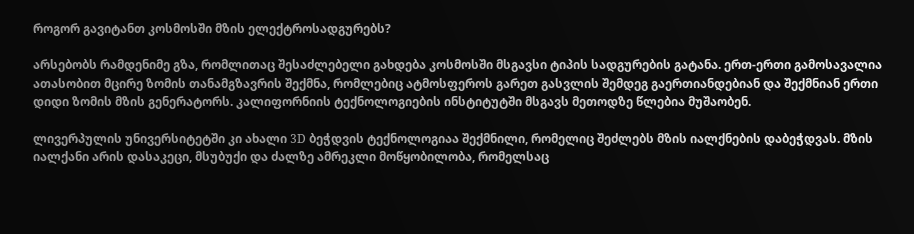როგორ გავიტანთ კოსმოსში მზის ელექტროსადგურებს?

არსებობს რამდენიმე გზა, რომლითაც შესაძლებელი გახდება კოსმოსში მსგავსი ტიპის სადგურების გატანა. ერთ-ერთი გამოსავალია ათასობით მცირე ზომის თანამგზავრის შექმნა, რომლებიც ატმოსფეროს გარეთ გასვლის შემდეგ გაერთიანდებიან და შექმნიან ერთი დიდი ზომის მზის გენერატორს. კალიფორნიის ტექნოლოგიების ინსტიტუტში მსგავს მეთოდზე წლებია მუშაობენ.

ლივერპულის უნივერსიტეტში კი ახალი 3D ბეჭდვის ტექნოლოგიაა შექმნილი, რომელიც შეძლებს მზის იალქნების დაბეჭდვას. მზის იალქანი არის დასაკეცი, მსუბუქი და ძალზე ამრეკლი მოწყობილობა, რომელსაც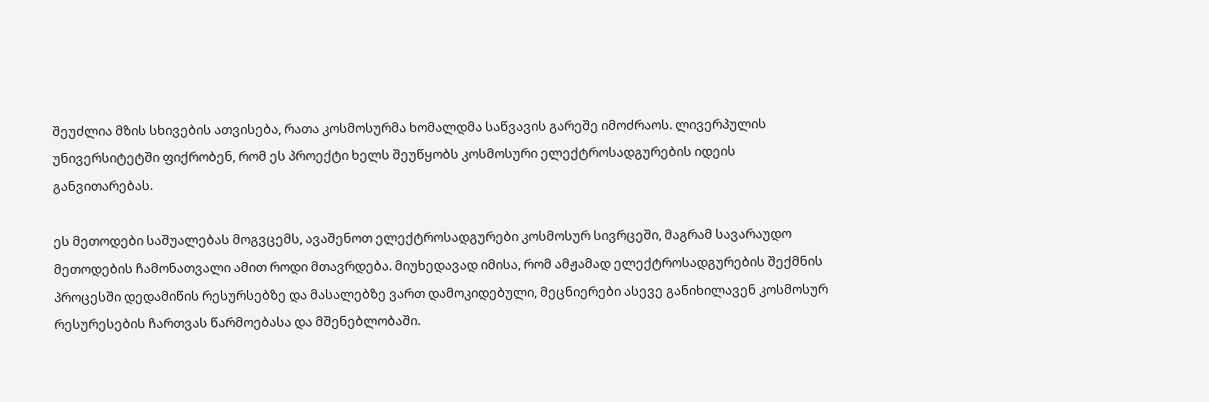შეუძლია მზის სხივების ათვისება, რათა კოსმოსურმა ხომალდმა საწვავის გარეშე იმოძრაოს. ლივერპულის უნივერსიტეტში ფიქრობენ, რომ ეს პროექტი ხელს შეუწყობს კოსმოსური ელექტროსადგურების იდეის განვითარებას.

ეს მეთოდები საშუალებას მოგვცემს, ავაშენოთ ელექტროსადგურები კოსმოსურ სივრცეში, მაგრამ სავარაუდო მეთოდების ჩამონათვალი ამით როდი მთავრდება. მიუხედავად იმისა, რომ ამჟამად ელექტროსადგურების შექმნის პროცესში დედამიწის რესურსებზე და მასალებზე ვართ დამოკიდებული, მეცნიერები ასევე განიხილავენ კოსმოსურ რესურესების ჩართვას წარმოებასა და მშენებლობაში.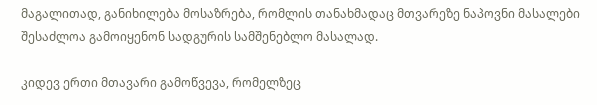მაგალითად, განიხილება მოსაზრება, რომლის თანახმადაც მთვარეზე ნაპოვნი მასალები შესაძლოა გამოიყენონ სადგურის სამშენებლო მასალად.

კიდევ ერთი მთავარი გამოწვევა, რომელზეც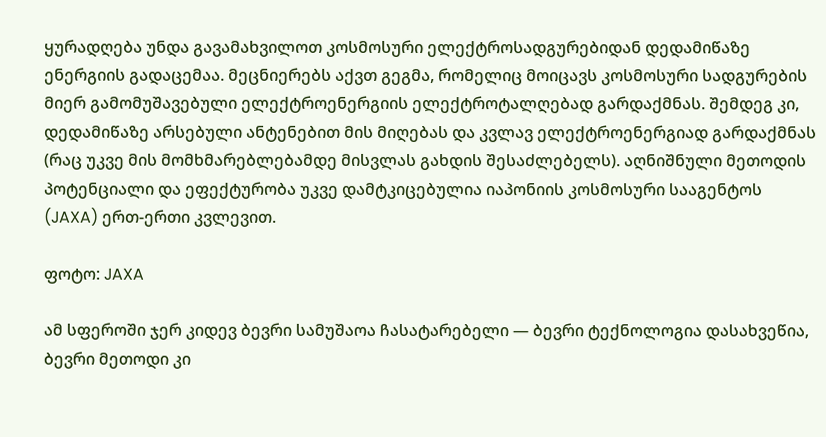ყურადღება უნდა გავამახვილოთ კოსმოსური ელექტროსადგურებიდან დედამიწაზე ენერგიის გადაცემაა. მეცნიერებს აქვთ გეგმა, რომელიც მოიცავს კოსმოსური სადგურების მიერ გამომუშავებული ელექტროენერგიის ელექტროტალღებად გარდაქმნას. შემდეგ კი, დედამიწაზე არსებული ანტენებით მის მიღებას და კვლავ ელექტროენერგიად გარდაქმნას (რაც უკვე მის მომხმარებლებამდე მისვლას გახდის შესაძლებელს). აღნიშნული მეთოდის პოტენციალი და ეფექტურობა უკვე დამტკიცებულია იაპონიის კოსმოსური სააგენტოს (JAXA) ერთ-ერთი კვლევით.

ფოტო: JAXA

ამ სფეროში ჯერ კიდევ ბევრი სამუშაოა ჩასატარებელი — ბევრი ტექნოლოგია დასახვეწია, ბევრი მეთოდი კი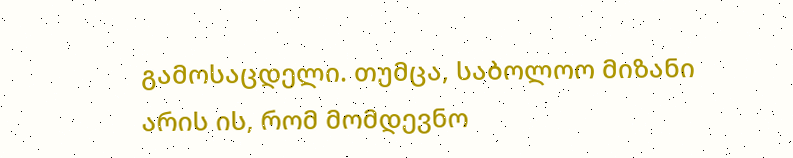გამოსაცდელი. თუმცა, საბოლოო მიზანი არის ის, რომ მომდევნო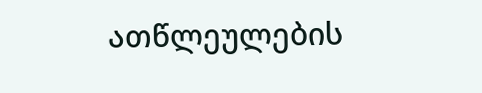ათწლეულების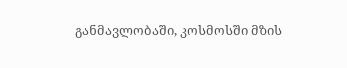განმავლობაში, კოსმოსში მზის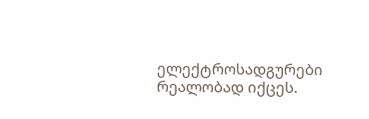ელექტროსადგურები რეალობად იქცეს.